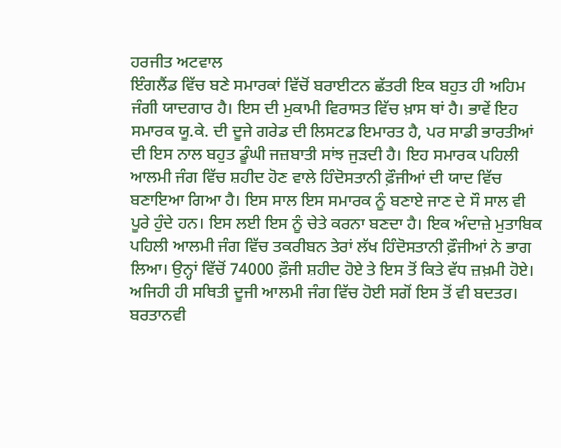ਹਰਜੀਤ ਅਟਵਾਲ
ਇੰਗਲੈਂਡ ਵਿੱਚ ਬਣੇ ਸਮਾਰਕਾਂ ਵਿੱਚੋਂ ਬਰਾਈਟਨ ਛੱਤਰੀ ਇਕ ਬਹੁਤ ਹੀ ਅਹਿਮ ਜੰਗੀ ਯਾਦਗਾਰ ਹੈ। ਇਸ ਦੀ ਮੁਕਾਮੀ ਵਿਰਾਸਤ ਵਿੱਚ ਖ਼ਾਸ ਥਾਂ ਹੈ। ਭਾਵੇਂ ਇਹ ਸਮਾਰਕ ਯੂ.ਕੇ. ਦੀ ਦੂਜੇ ਗਰੇਡ ਦੀ ਲਿਸਟਡ ਇਮਾਰਤ ਹੈ, ਪਰ ਸਾਡੀ ਭਾਰਤੀਆਂ ਦੀ ਇਸ ਨਾਲ ਬਹੁਤ ਡੂੰਘੀ ਜਜ਼ਬਾਤੀ ਸਾਂਝ ਜੁੜਦੀ ਹੈ। ਇਹ ਸਮਾਰਕ ਪਹਿਲੀ ਆਲਮੀ ਜੰਗ ਵਿੱਚ ਸ਼ਹੀਦ ਹੋਣ ਵਾਲੇ ਹਿੰਦੋਸਤਾਨੀ ਫ਼ੌਜੀਆਂ ਦੀ ਯਾਦ ਵਿੱਚ ਬਣਾਇਆ ਗਿਆ ਹੈ। ਇਸ ਸਾਲ ਇਸ ਸਮਾਰਕ ਨੂੰ ਬਣਾਏ ਜਾਣ ਦੇ ਸੌ ਸਾਲ ਵੀ ਪੂਰੇ ਹੁੰਦੇ ਹਨ। ਇਸ ਲਈ ਇਸ ਨੂੰ ਚੇਤੇ ਕਰਨਾ ਬਣਦਾ ਹੈ। ਇਕ ਅੰਦਾਜ਼ੇ ਮੁਤਾਬਿਕ ਪਹਿਲੀ ਆਲਮੀ ਜੰਗ ਵਿੱਚ ਤਕਰੀਬਨ ਤੇਰਾਂ ਲੱਖ ਹਿੰਦੋਸਤਾਨੀ ਫ਼ੌਜੀਆਂ ਨੇ ਭਾਗ ਲਿਆ। ਉਨ੍ਹਾਂ ਵਿੱਚੋਂ 74000 ਫ਼ੌਜੀ ਸ਼ਹੀਦ ਹੋਏ ਤੇ ਇਸ ਤੋਂ ਕਿਤੇ ਵੱਧ ਜ਼ਖ਼ਮੀ ਹੋਏ। ਅਜਿਹੀ ਹੀ ਸਥਿਤੀ ਦੂਜੀ ਆਲਮੀ ਜੰਗ ਵਿੱਚ ਹੋਈ ਸਗੋਂ ਇਸ ਤੋਂ ਵੀ ਬਦਤਰ। ਬਰਤਾਨਵੀ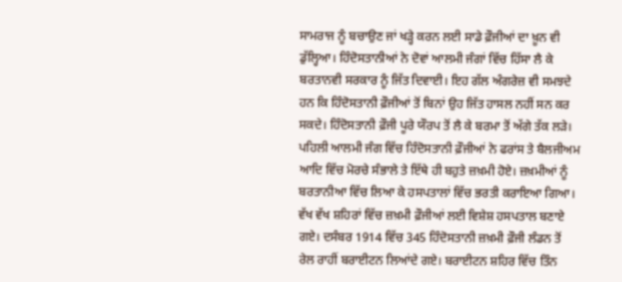ਸਾਮਰਾਜ ਨੂੰ ਬਚਾਉਣ ਜਾਂ ਖੜ੍ਹੇ ਕਰਨ ਲਈ ਸਾਡੇ ਫ਼ੌਜੀਆਂ ਦਾ ਖ਼ੂਨ ਵੀ ਡੁੱਲ੍ਹਿਆ। ਹਿੰਦੋਸਤਾਨੀਆਂ ਨੇ ਦੋਵਾਂ ਆਲਮੀ ਜੰਗਾਂ ਵਿੱਚ ਹਿੱਸਾ ਲੈ ਕੇ ਬਰਤਾਨਵੀ ਸਰਕਾਰ ਨੂੰ ਜਿੱਤ ਦਿਵਾਈ। ਇਹ ਗੱਲ ਅੰਗਰੇਜ਼ ਵੀ ਸਮਝਦੇ ਹਨ ਕਿ ਹਿੰਦੋਸਤਾਨੀ ਫ਼ੌਜੀਆਂ ਤੋਂ ਬਿਨਾਂ ਉਹ ਜਿੱਤ ਹਾਸਲ ਨਹੀਂ ਸਨ ਕਰ ਸਕਦੇ। ਹਿੰਦੋਸਤਾਨੀ ਫ਼ੌਜੀ ਪੂਰੇ ਯੌਰਪ ਤੋਂ ਲੈ ਕੇ ਬਰਮਾ ਤੋਂ ਅੱਗੇ ਤੱਕ ਲੜੇ। ਪਹਿਲੀ ਆਲਮੀ ਜੰਗ ਵਿੱਚ ਹਿੰਦੋਸਤਾਨੀ ਫ਼ੌਜੀਆਂ ਨੇ ਫਰਾਂਸ ਤੇ ਬੈਲਜੀਅਮ ਆਦਿ ਵਿੱਚ ਮੋਰਚੇ ਸੰਭਾਲੇ ਤੇ ਇੱਥੇ ਹੀ ਬਹੁਤੇ ਜ਼ਖ਼ਮੀ ਹੋਏ। ਜ਼ਖ਼ਮੀਆਂ ਨੂੰ ਬਰਤਾਨੀਆ ਵਿੱਚ ਲਿਆ ਕੇ ਹਸਪਤਾਲਾਂ ਵਿੱਚ ਭਰਤੀ ਕਰਾਇਆ ਗਿਆ। ਵੱਖ ਵੱਖ ਸ਼ਹਿਰਾਂ ਵਿੱਚ ਜ਼ਖ਼ਮੀ ਫ਼ੌਜੀਆਂ ਲਈ ਵਿਸ਼ੇਸ਼ ਹਸਪਤਾਲ ਬਣਾਏ ਗਏ। ਦਸੰਬਰ 1914 ਵਿੱਚ 345 ਹਿੰਦੋਸਤਾਨੀ ਜ਼ਖ਼ਮੀ ਫ਼ੌਜੀ ਲੰਡਨ ਤੋਂ ਰੇਲ ਰਾਹੀਂ ਬਰਾਈਟਨ ਲਿਆਂਦੇ ਗਏ। ਬਰਾਈਟਨ ਸ਼ਹਿਰ ਵਿੱਚ ਤਿੰਨ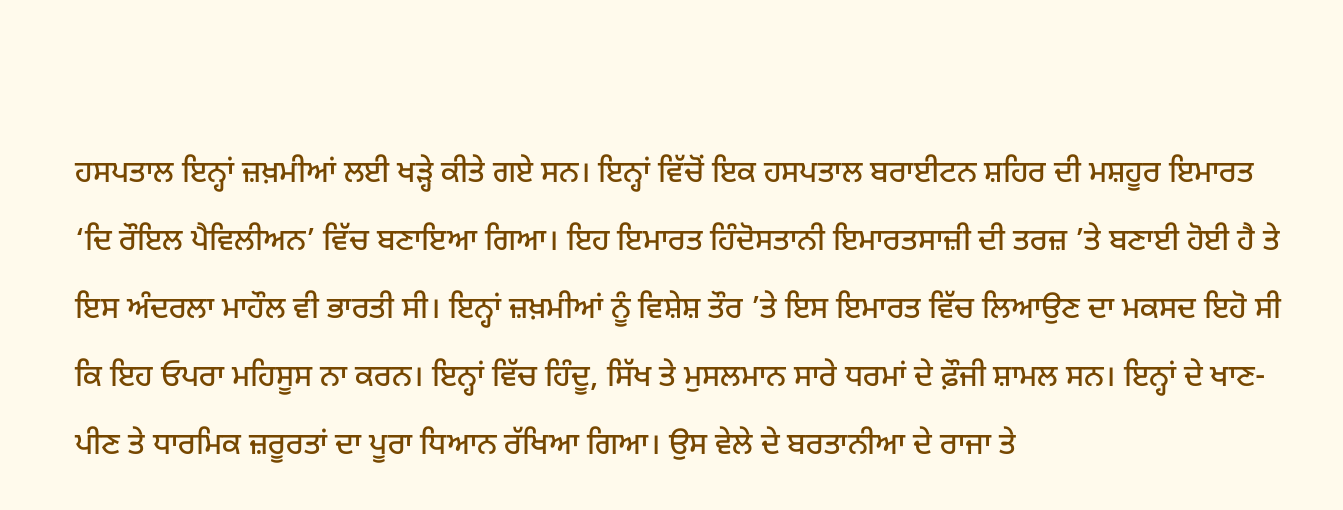ਹਸਪਤਾਲ ਇਨ੍ਹਾਂ ਜ਼ਖ਼ਮੀਆਂ ਲਈ ਖੜ੍ਹੇ ਕੀਤੇ ਗਏ ਸਨ। ਇਨ੍ਹਾਂ ਵਿੱਚੋਂ ਇਕ ਹਸਪਤਾਲ ਬਰਾਈਟਨ ਸ਼ਹਿਰ ਦੀ ਮਸ਼ਹੂਰ ਇਮਾਰਤ ‘ਦਿ ਰੌਇਲ ਪੈਵਿਲੀਅਨ’ ਵਿੱਚ ਬਣਾਇਆ ਗਿਆ। ਇਹ ਇਮਾਰਤ ਹਿੰਦੋਸਤਾਨੀ ਇਮਾਰਤਸਾਜ਼ੀ ਦੀ ਤਰਜ਼ ’ਤੇ ਬਣਾਈ ਹੋਈ ਹੈ ਤੇ ਇਸ ਅੰਦਰਲਾ ਮਾਹੌਲ ਵੀ ਭਾਰਤੀ ਸੀ। ਇਨ੍ਹਾਂ ਜ਼ਖ਼ਮੀਆਂ ਨੂੰ ਵਿਸ਼ੇਸ਼ ਤੌਰ ’ਤੇ ਇਸ ਇਮਾਰਤ ਵਿੱਚ ਲਿਆਉਣ ਦਾ ਮਕਸਦ ਇਹੋ ਸੀ ਕਿ ਇਹ ਓਪਰਾ ਮਹਿਸੂਸ ਨਾ ਕਰਨ। ਇਨ੍ਹਾਂ ਵਿੱਚ ਹਿੰਦੂ, ਸਿੱਖ ਤੇ ਮੁਸਲਮਾਨ ਸਾਰੇ ਧਰਮਾਂ ਦੇ ਫ਼ੌਜੀ ਸ਼ਾਮਲ ਸਨ। ਇਨ੍ਹਾਂ ਦੇ ਖਾਣ-ਪੀਣ ਤੇ ਧਾਰਮਿਕ ਜ਼ਰੂਰਤਾਂ ਦਾ ਪੂਰਾ ਧਿਆਨ ਰੱਖਿਆ ਗਿਆ। ਉਸ ਵੇਲੇ ਦੇ ਬਰਤਾਨੀਆ ਦੇ ਰਾਜਾ ਤੇ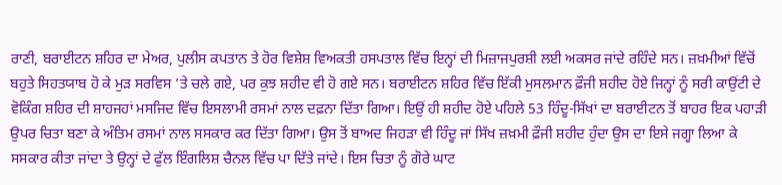ਰਾਣੀ, ਬਰਾਈਟਨ ਸ਼ਹਿਰ ਦਾ ਮੇਅਰ, ਪੁਲੀਸ ਕਪਤਾਨ ਤੇ ਹੋਰ ਵਿਸ਼ੇਸ਼ ਵਿਅਕਤੀ ਹਸਪਤਾਲ ਵਿੱਚ ਇਨ੍ਹਾਂ ਦੀ ਮਿਜ਼ਾਜਪੁਰਸ਼ੀ ਲਈ ਅਕਸਰ ਜਾਂਦੇ ਰਹਿੰਦੇ ਸਨ। ਜ਼ਖ਼ਮੀਆਂ ਵਿੱਚੋਂ ਬਹੁਤੇ ਸਿਹਤਯਾਬ ਹੋ ਕੇ ਮੁੜ ਸਰਵਿਸ ’ਤੇ ਚਲੇ ਗਏ, ਪਰ ਕੁਝ ਸ਼ਹੀਦ ਵੀ ਹੋ ਗਏ ਸਨ। ਬਰਾਈਟਨ ਸ਼ਹਿਰ ਵਿੱਚ ਇੱਕੀ ਮੁਸਲਮਾਨ ਫ਼ੌਜੀ ਸ਼ਹੀਦ ਹੋਏ ਜਿਨ੍ਹਾਂ ਨੂੰ ਸਰੀ ਕਾਉਂਟੀ ਦੇ ਵੋਕਿੰਗ ਸ਼ਹਿਰ ਦੀ ਸ਼ਾਹਜਹਾਂ ਮਸਜਿਦ ਵਿੱਚ ਇਸਲਾਮੀ ਰਸਮਾਂ ਨਾਲ ਦਫ਼ਨਾ ਦਿੱਤਾ ਗਿਆ। ਇਉਂ ਹੀ ਸ਼ਹੀਦ ਹੋਏ ਪਹਿਲੇ 53 ਹਿੰਦੂ-ਸਿੱਖਾਂ ਦਾ ਬਰਾਈਟਨ ਤੋਂ ਬਾਹਰ ਇਕ ਪਹਾੜੀ ਉਪਰ ਚਿਤਾ ਬਣਾ ਕੇ ਅੰਤਿਮ ਰਸਮਾਂ ਨਾਲ ਸਸਕਾਰ ਕਰ ਦਿੱਤਾ ਗਿਆ। ਉਸ ਤੋਂ ਬਾਅਦ ਜਿਹੜਾ ਵੀ ਹਿੰਦੂ ਜਾਂ ਸਿੱਖ ਜ਼ਖ਼ਮੀ ਫ਼ੌਜੀ ਸ਼ਹੀਦ ਹੁੰਦਾ ਉਸ ਦਾ ਇਸੇ ਜਗ੍ਹਾ ਲਿਆ ਕੇ ਸਸਕਾਰ ਕੀਤਾ ਜਾਂਦਾ ਤੇ ਉਨ੍ਹਾਂ ਦੇ ਫੁੱਲ ਇੰਗਲਿਸ਼ ਚੈਨਲ ਵਿੱਚ ਪਾ ਦਿੱਤੇ ਜਾਂਦੇ। ਇਸ ਚਿਤਾ ਨੂੰ ਗੋਰੇ ਘਾਟ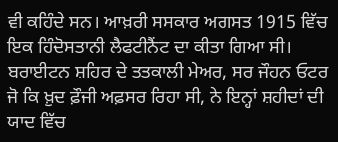ਵੀ ਕਹਿੰਦੇ ਸਨ। ਆਖ਼ਰੀ ਸਸਕਾਰ ਅਗਸਤ 1915 ਵਿੱਚ ਇਕ ਹਿੰਦੋਸਤਾਨੀ ਲੈਫਟੀਨੈਂਟ ਦਾ ਕੀਤਾ ਗਿਆ ਸੀ। ਬਰਾਈਟਨ ਸ਼ਹਿਰ ਦੇ ਤਤਕਾਲੀ ਮੇਅਰ, ਸਰ ਜੌਹਨ ਓਟਰ ਜੋ ਕਿ ਖ਼ੁਦ ਫ਼ੌਜੀ ਅਫ਼ਸਰ ਰਿਹਾ ਸੀ, ਨੇ ਇਨ੍ਹਾਂ ਸ਼ਹੀਦਾਂ ਦੀ ਯਾਦ ਵਿੱਚ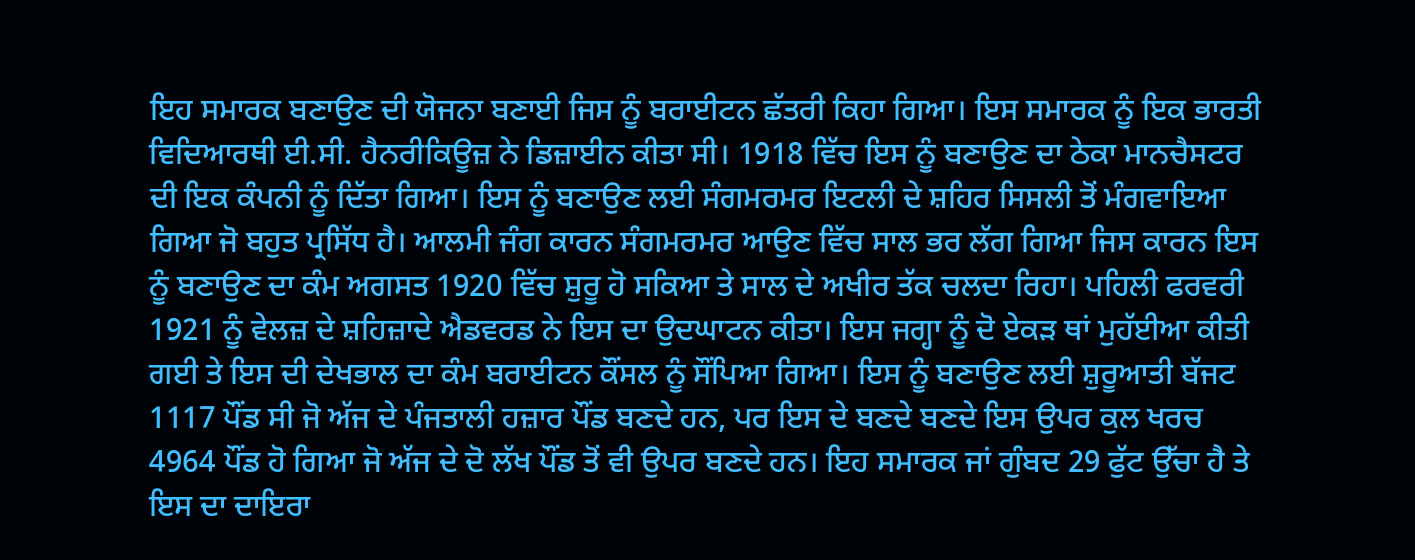ਇਹ ਸਮਾਰਕ ਬਣਾਉਣ ਦੀ ਯੋਜਨਾ ਬਣਾਈ ਜਿਸ ਨੂੰ ਬਰਾਈਟਨ ਛੱਤਰੀ ਕਿਹਾ ਗਿਆ। ਇਸ ਸਮਾਰਕ ਨੂੰ ਇਕ ਭਾਰਤੀ ਵਿਦਿਆਰਥੀ ਈ.ਸੀ. ਹੈਨਰੀਕਿਊਜ਼ ਨੇ ਡਿਜ਼ਾਈਨ ਕੀਤਾ ਸੀ। 1918 ਵਿੱਚ ਇਸ ਨੂੰ ਬਣਾਉਣ ਦਾ ਠੇਕਾ ਮਾਨਚੈਸਟਰ ਦੀ ਇਕ ਕੰਪਨੀ ਨੂੰ ਦਿੱਤਾ ਗਿਆ। ਇਸ ਨੂੰ ਬਣਾਉਣ ਲਈ ਸੰਗਮਰਮਰ ਇਟਲੀ ਦੇ ਸ਼ਹਿਰ ਸਿਸਲੀ ਤੋਂ ਮੰਗਵਾਇਆ ਗਿਆ ਜੋ ਬਹੁਤ ਪ੍ਰਸਿੱਧ ਹੈ। ਆਲਮੀ ਜੰਗ ਕਾਰਨ ਸੰਗਮਰਮਰ ਆਉਣ ਵਿੱਚ ਸਾਲ ਭਰ ਲੱਗ ਗਿਆ ਜਿਸ ਕਾਰਨ ਇਸ ਨੂੰ ਬਣਾਉਣ ਦਾ ਕੰਮ ਅਗਸਤ 1920 ਵਿੱਚ ਸ਼ੁਰੂ ਹੋ ਸਕਿਆ ਤੇ ਸਾਲ ਦੇ ਅਖੀਰ ਤੱਕ ਚਲਦਾ ਰਿਹਾ। ਪਹਿਲੀ ਫਰਵਰੀ 1921 ਨੂੰ ਵੇਲਜ਼ ਦੇ ਸ਼ਹਿਜ਼ਾਦੇ ਐਡਵਰਡ ਨੇ ਇਸ ਦਾ ਉਦਘਾਟਨ ਕੀਤਾ। ਇਸ ਜਗ੍ਹਾ ਨੂੰ ਦੋ ਏਕੜ ਥਾਂ ਮੁਹੱਈਆ ਕੀਤੀ ਗਈ ਤੇ ਇਸ ਦੀ ਦੇਖਭਾਲ ਦਾ ਕੰਮ ਬਰਾਈਟਨ ਕੌਂਸਲ ਨੂੰ ਸੌਂਪਿਆ ਗਿਆ। ਇਸ ਨੂੰ ਬਣਾਉਣ ਲਈ ਸ਼ੁਰੂਆਤੀ ਬੱਜਟ 1117 ਪੌਂਡ ਸੀ ਜੋ ਅੱਜ ਦੇ ਪੰਜਤਾਲੀ ਹਜ਼ਾਰ ਪੌਂਡ ਬਣਦੇ ਹਨ, ਪਰ ਇਸ ਦੇ ਬਣਦੇ ਬਣਦੇ ਇਸ ਉਪਰ ਕੁਲ ਖਰਚ 4964 ਪੌਂਡ ਹੋ ਗਿਆ ਜੋ ਅੱਜ ਦੇ ਦੋ ਲੱਖ ਪੌਂਡ ਤੋਂ ਵੀ ਉਪਰ ਬਣਦੇ ਹਨ। ਇਹ ਸਮਾਰਕ ਜਾਂ ਗੁੰਬਦ 29 ਫੁੱਟ ਉੱਚਾ ਹੈ ਤੇ ਇਸ ਦਾ ਦਾਇਰਾ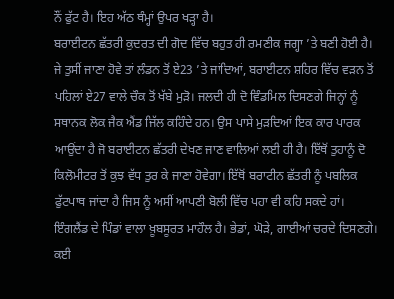ਨੌਂ ਫੁੱਟ ਹੈ। ਇਹ ਅੱਠ ਥੰਮ੍ਹਾਂ ਉਪਰ ਖੜ੍ਹਾ ਹੈ।
ਬਰਾਈਟਨ ਛੱਤਰੀ ਕੁਦਰਤ ਦੀ ਗੋਦ ਵਿੱਚ ਬਹੁਤ ਹੀ ਰਮਣੀਕ ਜਗ੍ਹਾ ’ਤੇ ਬਣੀ ਹੋਈ ਹੈ। ਜੇ ਤੁਸੀਂ ਜਾਣਾ ਹੋਵੇ ਤਾਂ ਲੰਡਨ ਤੋਂ ਏ23 ’ਤੇ ਜਾਂਦਿਆਂ, ਬਰਾਈਟਨ ਸ਼ਹਿਰ ਵਿੱਚ ਵੜਨ ਤੋਂ ਪਹਿਲਾਂ ਏ27 ਵਾਲੇ ਚੌਕ ਤੋਂ ਖੱਬੇ ਮੁੜੋ। ਜਲਦੀ ਹੀ ਦੋ ਵਿੰਡਮਿਲ ਦਿਸਣਗੇ ਜਿਨ੍ਹਾਂ ਨੂੰ ਸਥਾਨਕ ਲੋਕ ਜੈਕ ਐਂਡ ਜਿੱਲ ਕਹਿੰਦੇ ਹਨ। ਉਸ ਪਾਸੇ ਮੁੜਦਿਆਂ ਇਕ ਕਾਰ ਪਾਰਕ ਆਉਂਦਾ ਹੈ ਜੋ ਬਰਾਈਟਨ ਛੱਤਰੀ ਦੇਖਣ ਜਾਣ ਵਾਲਿਆਂ ਲਈ ਹੀ ਹੈ। ਇੱਥੋਂ ਤੁਹਾਨੂੰ ਦੋ ਕਿਲੋਮੀਟਰ ਤੋਂ ਕੁਝ ਵੱਧ ਤੁਰ ਕੇ ਜਾਣਾ ਹੋਵੇਗਾ। ਇੱਥੋਂ ਬਰਾਟੀਨ ਛੱਤਰੀ ਨੂੰ ਪਬਲਿਕ ਫੁੱਟਪਾਥ ਜਾਂਦਾ ਹੈ ਜਿਸ ਨੂੰ ਅਸੀਂ ਆਪਣੀ ਬੋਲੀ ਵਿੱਚ ਪਹਾ ਵੀ ਕਹਿ ਸਕਦੇ ਹਾਂ। ਇੰਗਲੈਂਡ ਦੇ ਪਿੰਡਾਂ ਵਾਲਾ ਖ਼ੂਬਸੂਰਤ ਮਾਹੌਲ ਹੈ। ਭੇਡਾਂ, ਘੋੜੇ, ਗਾਈਆਂ ਚਰਦੇ ਦਿਸਣਗੇ। ਕਈ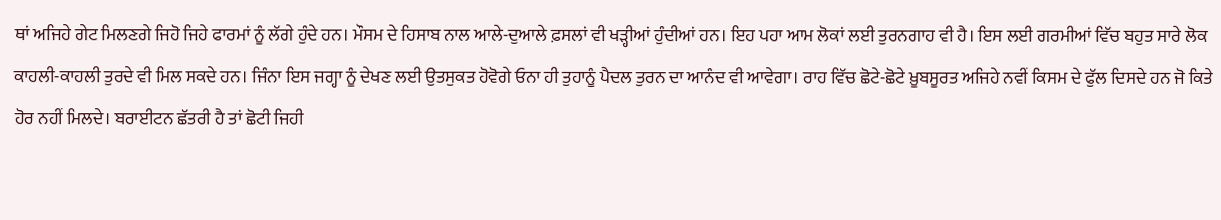ਥਾਂ ਅਜਿਹੇ ਗੇਟ ਮਿਲਣਗੇ ਜਿਹੋ ਜਿਹੇ ਫਾਰਮਾਂ ਨੂੰ ਲੱਗੇ ਹੁੰਦੇ ਹਨ। ਮੌਸਮ ਦੇ ਹਿਸਾਬ ਨਾਲ ਆਲੇ-ਦੁਆਲੇ ਫ਼ਸਲਾਂ ਵੀ ਖੜ੍ਹੀਆਂ ਹੁੰਦੀਆਂ ਹਨ। ਇਹ ਪਹਾ ਆਮ ਲੋਕਾਂ ਲਈ ਤੁਰਨਗਾਹ ਵੀ ਹੈ। ਇਸ ਲਈ ਗਰਮੀਆਂ ਵਿੱਚ ਬਹੁਤ ਸਾਰੇ ਲੋਕ ਕਾਹਲੀ-ਕਾਹਲੀ ਤੁਰਦੇ ਵੀ ਮਿਲ ਸਕਦੇ ਹਨ। ਜਿੰਨਾ ਇਸ ਜਗ੍ਹਾ ਨੂੰ ਦੇਖਣ ਲਈ ਉਤਸੁਕਤ ਹੋਵੋਗੇ ਓਨਾ ਹੀ ਤੁਹਾਨੂੰ ਪੈਦਲ ਤੁਰਨ ਦਾ ਆਨੰਦ ਵੀ ਆਵੇਗਾ। ਰਾਹ ਵਿੱਚ ਛੋਟੇ-ਛੋਟੇ ਖ਼ੂਬਸੂਰਤ ਅਜਿਹੇ ਨਵੀਂ ਕਿਸਮ ਦੇ ਫੁੱਲ ਦਿਸਦੇ ਹਨ ਜੋ ਕਿਤੇ ਹੋਰ ਨਹੀਂ ਮਿਲਦੇ। ਬਰਾਈਟਨ ਛੱਤਰੀ ਹੈ ਤਾਂ ਛੋਟੀ ਜਿਹੀ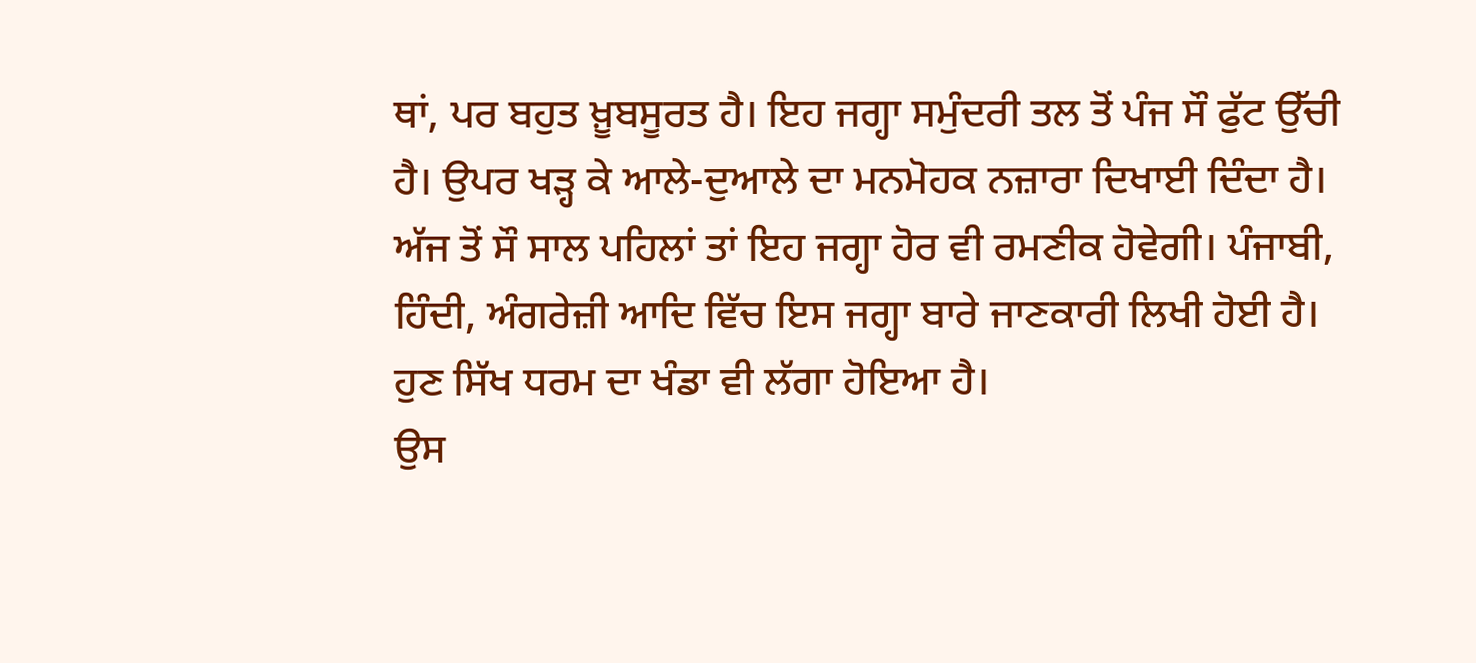ਥਾਂ, ਪਰ ਬਹੁਤ ਖ਼ੂਬਸੂਰਤ ਹੈ। ਇਹ ਜਗ੍ਹਾ ਸਮੁੰਦਰੀ ਤਲ ਤੋਂ ਪੰਜ ਸੌ ਫੁੱਟ ਉੱਚੀ ਹੈ। ਉਪਰ ਖੜ੍ਹ ਕੇ ਆਲੇ-ਦੁਆਲੇ ਦਾ ਮਨਮੋਹਕ ਨਜ਼ਾਰਾ ਦਿਖਾਈ ਦਿੰਦਾ ਹੈ। ਅੱਜ ਤੋਂ ਸੌ ਸਾਲ ਪਹਿਲਾਂ ਤਾਂ ਇਹ ਜਗ੍ਹਾ ਹੋਰ ਵੀ ਰਮਣੀਕ ਹੋਵੇਗੀ। ਪੰਜਾਬੀ, ਹਿੰਦੀ, ਅੰਗਰੇਜ਼ੀ ਆਦਿ ਵਿੱਚ ਇਸ ਜਗ੍ਹਾ ਬਾਰੇ ਜਾਣਕਾਰੀ ਲਿਖੀ ਹੋਈ ਹੈ। ਹੁਣ ਸਿੱਖ ਧਰਮ ਦਾ ਖੰਡਾ ਵੀ ਲੱਗਾ ਹੋਇਆ ਹੈ।
ਉਸ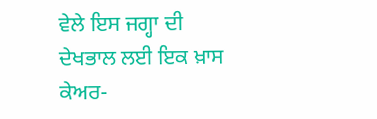ਵੇਲੇ ਇਸ ਜਗ੍ਹਾ ਦੀ ਦੇਖਭਾਲ ਲਈ ਇਕ ਖ਼ਾਸ ਕੇਅਰ-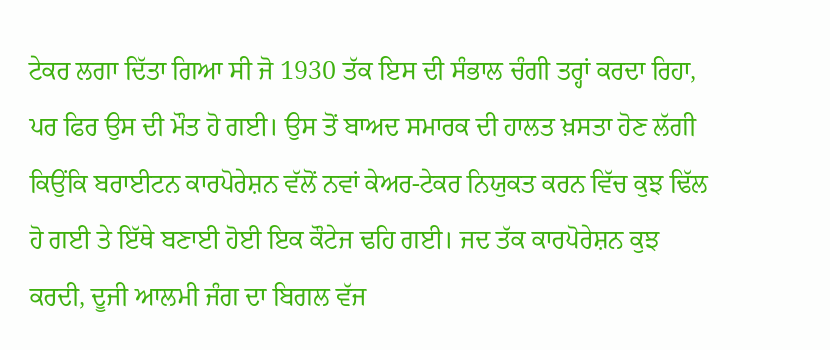ਟੇਕਰ ਲਗਾ ਦਿੱਤਾ ਗਿਆ ਸੀ ਜੋ 1930 ਤੱਕ ਇਸ ਦੀ ਸੰਭਾਲ ਚੰਗੀ ਤਰ੍ਹਾਂ ਕਰਦਾ ਰਿਹਾ, ਪਰ ਫਿਰ ਉਸ ਦੀ ਮੌਤ ਹੋ ਗਈ। ਉਸ ਤੋਂ ਬਾਅਦ ਸਮਾਰਕ ਦੀ ਹਾਲਤ ਖ਼ਸਤਾ ਹੋਣ ਲੱਗੀ ਕਿਉਂਕਿ ਬਰਾਈਟਨ ਕਾਰਪੋਰੇਸ਼ਨ ਵੱਲੋਂ ਨਵਾਂ ਕੇਅਰ-ਟੇਕਰ ਨਿਯੁਕਤ ਕਰਨ ਵਿੱਚ ਕੁਝ ਢਿੱਲ ਹੋ ਗਈ ਤੇ ਇੱਥੇ ਬਣਾਈ ਹੋਈ ਇਕ ਕੌਟੇਜ ਢਹਿ ਗਈ। ਜਦ ਤੱਕ ਕਾਰਪੋਰੇਸ਼ਨ ਕੁਝ ਕਰਦੀ, ਦੂਜੀ ਆਲਮੀ ਜੰਗ ਦਾ ਬਿਗਲ ਵੱਜ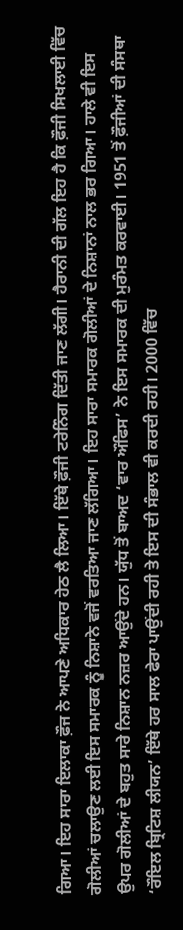ਗਿਆ। ਇਹ ਸਾਰਾ ਇਲਾਕਾ ਫ਼ੌਜ ਨੇ ਆਪਣੇ ਅਧਿਕਾਰ ਹੇਠ ਲੈ ਲਿਆ। ਇੱਥੇ ਫ਼ੌਜੀ ਟਰੇਨਿੰਗ ਦਿੱਤੀ ਜਾਣ ਲੱਗੀ। ਹੈਰਾਨੀ ਦੀ ਗੱਲ ਇਹ ਹੈ ਕਿ ਫ਼ੌਜੀ ਸਿਖਲਾਈ ਵਿੱਚ ਗੋਲੀਆਂ ਚਲਾਉਣ ਲਈ ਇਸ ਸਮਾਰਕ ਨੂੰ ਨਿਸ਼ਾਨੇ ਵਜੋਂ ਵਰਤਿਆ ਜਾਣ ਲੱਗਿਆ। ਇਹ ਸਾਰਾ ਸਮਾਰਕ ਗੋਲੀਆਂ ਦੇ ਨਿਸ਼ਾਨਾਂ ਨਾਲ ਭਰ ਗਿਆ। ਹਾਲੇ ਵੀ ਇਸ ਉਪਰ ਗੋਲੀਆਂ ਦੇ ਬਹੁਤ ਸਾਰੇ ਨਿਸ਼ਾਨ ਨਜ਼ਰ ਆਉਂਦੇ ਹਨ। ਯੁੱਧ ਤੋਂ ਬਾਅਦ ‘ਵਾਰ ਔਫਿਸ’ ਨੇ ਇਸ ਸਮਾਰਕ ਦੀ ਮੁਰੰਮਤ ਕਰਵਾਈ। 1951 ਤੋਂ ਫ਼ੌਜੀਆਂ ਦੀ ਸੰਸਥਾ ‘ਰੌਇਲ ਬ੍ਰਿਟਿਸ਼ ਲੀਯਨ’ ਇੱਥੇ ਹਰ ਸਾਲ ਫੇਰਾ ਪਾਉਂਦੀ ਰਹੀ ਤੇ ਇਸ ਦੀ ਸੰਭਾਲ ਵੀ ਕਰਦੀ ਰਹੀ। 2000 ਵਿੱਚ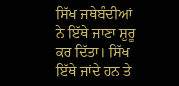ਸਿੱਖ ਜਥੇਬੰਦੀਆਂ ਨੇ ਇੱਥੇ ਜਾਣਾ ਸ਼ੁਰੂ ਕਰ ਦਿੱਤਾ। ਸਿੱਖ ਇੱਥੇ ਜਾਂਦੇ ਹਨ ਤੇ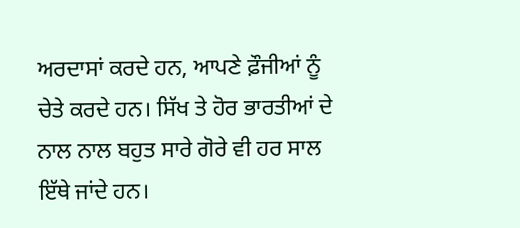ਅਰਦਾਸਾਂ ਕਰਦੇ ਹਨ, ਆਪਣੇ ਫ਼ੌਜੀਆਂ ਨੂੰ ਚੇਤੇ ਕਰਦੇ ਹਨ। ਸਿੱਖ ਤੇ ਹੋਰ ਭਾਰਤੀਆਂ ਦੇ ਨਾਲ ਨਾਲ ਬਹੁਤ ਸਾਰੇ ਗੋਰੇ ਵੀ ਹਰ ਸਾਲ ਇੱਥੇ ਜਾਂਦੇ ਹਨ।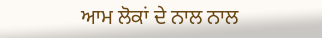ਆਮ ਲੋਕਾਂ ਦੇ ਨਾਲ ਨਾਲ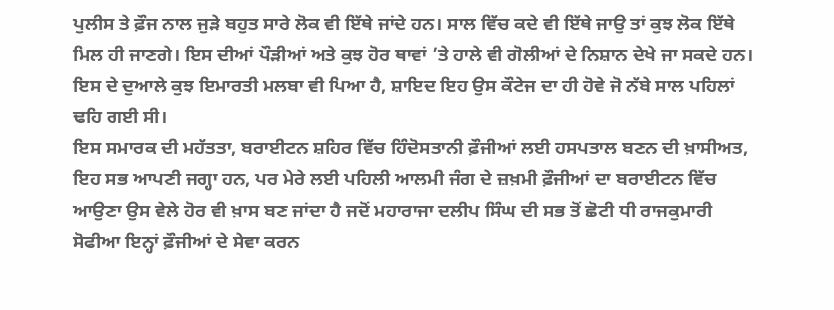ਪੁਲੀਸ ਤੇ ਫ਼ੌਜ ਨਾਲ ਜੁੜੇ ਬਹੁਤ ਸਾਰੇ ਲੋਕ ਵੀ ਇੱਥੇ ਜਾਂਦੇ ਹਨ। ਸਾਲ ਵਿੱਚ ਕਦੇ ਵੀ ਇੱਥੇ ਜਾਉ ਤਾਂ ਕੁਝ ਲੋਕ ਇੱਥੇ ਮਿਲ ਹੀ ਜਾਣਗੇ। ਇਸ ਦੀਆਂ ਪੌੜੀਆਂ ਅਤੇ ਕੁਝ ਹੋਰ ਥਾਵਾਂ ’ਤੇ ਹਾਲੇ ਵੀ ਗੋਲੀਆਂ ਦੇ ਨਿਸ਼ਾਨ ਦੇਖੇ ਜਾ ਸਕਦੇ ਹਨ। ਇਸ ਦੇ ਦੁਆਲੇ ਕੁਝ ਇਮਾਰਤੀ ਮਲਬਾ ਵੀ ਪਿਆ ਹੈ, ਸ਼ਾਇਦ ਇਹ ਉਸ ਕੌਟੇਜ ਦਾ ਹੀ ਹੋਵੇ ਜੋ ਨੱਬੇ ਸਾਲ ਪਹਿਲਾਂ ਢਹਿ ਗਈ ਸੀ।
ਇਸ ਸਮਾਰਕ ਦੀ ਮਹੱਤਤਾ, ਬਰਾਈਟਨ ਸ਼ਹਿਰ ਵਿੱਚ ਹਿੰਦੋਸਤਾਨੀ ਫ਼ੌਜੀਆਂ ਲਈ ਹਸਪਤਾਲ ਬਣਨ ਦੀ ਖ਼ਾਸੀਅਤ, ਇਹ ਸਭ ਆਪਣੀ ਜਗ੍ਹਾ ਹਨ, ਪਰ ਮੇਰੇ ਲਈ ਪਹਿਲੀ ਆਲਮੀ ਜੰਗ ਦੇ ਜ਼ਖ਼ਮੀ ਫ਼ੌਜੀਆਂ ਦਾ ਬਰਾਈਟਨ ਵਿੱਚ ਆਉਣਾ ਉਸ ਵੇਲੇ ਹੋਰ ਵੀ ਖ਼ਾਸ ਬਣ ਜਾਂਦਾ ਹੈ ਜਦੋਂ ਮਹਾਰਾਜਾ ਦਲੀਪ ਸਿੰਘ ਦੀ ਸਭ ਤੋਂ ਛੋਟੀ ਧੀ ਰਾਜਕੁਮਾਰੀ ਸੋਫੀਆ ਇਨ੍ਹਾਂ ਫ਼ੌਜੀਆਂ ਦੇ ਸੇਵਾ ਕਰਨ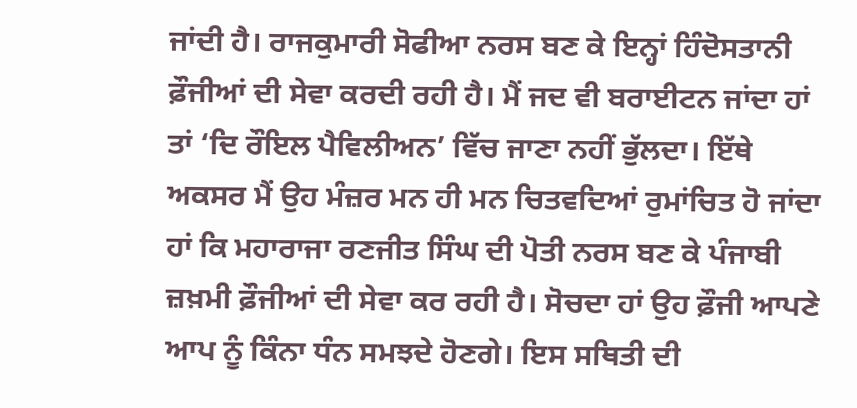ਜਾਂਦੀ ਹੈ। ਰਾਜਕੁਮਾਰੀ ਸੋਫੀਆ ਨਰਸ ਬਣ ਕੇ ਇਨ੍ਹਾਂ ਹਿੰਦੋਸਤਾਨੀ ਫ਼ੌਜੀਆਂ ਦੀ ਸੇਵਾ ਕਰਦੀ ਰਹੀ ਹੈ। ਮੈਂ ਜਦ ਵੀ ਬਰਾਈਟਨ ਜਾਂਦਾ ਹਾਂ ਤਾਂ ‘ਦਿ ਰੌਇਲ ਪੈਵਿਲੀਅਨ’ ਵਿੱਚ ਜਾਣਾ ਨਹੀਂ ਭੁੱਲਦਾ। ਇੱਥੇ ਅਕਸਰ ਮੈਂ ਉਹ ਮੰਜ਼ਰ ਮਨ ਹੀ ਮਨ ਚਿਤਵਦਿਆਂ ਰੁਮਾਂਚਿਤ ਹੋ ਜਾਂਦਾ ਹਾਂ ਕਿ ਮਹਾਰਾਜਾ ਰਣਜੀਤ ਸਿੰਘ ਦੀ ਪੋਤੀ ਨਰਸ ਬਣ ਕੇ ਪੰਜਾਬੀ ਜ਼ਖ਼ਮੀ ਫ਼ੌਜੀਆਂ ਦੀ ਸੇਵਾ ਕਰ ਰਹੀ ਹੈ। ਸੋਚਦਾ ਹਾਂ ਉਹ ਫ਼ੌਜੀ ਆਪਣੇ ਆਪ ਨੂੰ ਕਿੰਨਾ ਧੰਨ ਸਮਝਦੇ ਹੋਣਗੇ। ਇਸ ਸਥਿਤੀ ਦੀ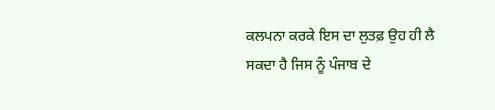ਕਲਪਨਾ ਕਰਕੇ ਇਸ ਦਾ ਲੁਤਫ਼ ਉਹ ਹੀ ਲੈ ਸਕਦਾ ਹੈ ਜਿਸ ਨੂੰ ਪੰਜਾਬ ਦੇ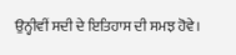ਉਨ੍ਹੀਵੀਂ ਸਦੀ ਦੇ ਇਤਿਹਾਸ ਦੀ ਸਮਝ ਹੋਵੇ।